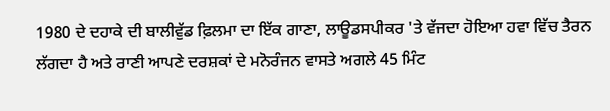1980 ਦੇ ਦਹਾਕੇ ਦੀ ਬਾਲੀਵੁੱਡ ਫ਼ਿਲਮਾ ਦਾ ਇੱਕ ਗਾਣਾ, ਲਾਊਡਸਪੀਕਰ 'ਤੇ ਵੱਜਦਾ ਹੋਇਆ ਹਵਾ ਵਿੱਚ ਤੈਰਨ ਲੱਗਦਾ ਹੈ ਅਤੇ ਰਾਣੀ ਆਪਣੇ ਦਰਸ਼ਕਾਂ ਦੇ ਮਨੋਰੰਜਨ ਵਾਸਤੇ ਅਗਲੇ 45 ਮਿੰਟ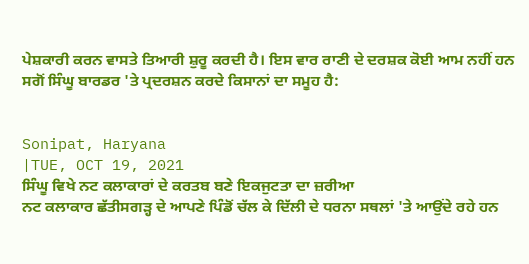ਪੇਸ਼ਕਾਰੀ ਕਰਨ ਵਾਸਤੇ ਤਿਆਰੀ ਸ਼ੁਰੂ ਕਰਦੀ ਹੈ। ਇਸ ਵਾਰ ਰਾਣੀ ਦੇ ਦਰਸ਼ਕ ਕੋਈ ਆਮ ਨਹੀਂ ਹਨ ਸਗੋਂ ਸਿੰਘੂ ਬਾਰਡਰ 'ਤੇ ਪ੍ਰਦਰਸ਼ਨ ਕਰਦੇ ਕਿਸਾਨਾਂ ਦਾ ਸਮੂਹ ਹੈ:


Sonipat, Haryana
|TUE, OCT 19, 2021
ਸਿੰਘੂ ਵਿਖੇ ਨਟ ਕਲਾਕਾਰਾਂ ਦੇ ਕਰਤਬ ਬਣੇ ਇਕਜੁਟਤਾ ਦਾ ਜ਼ਰੀਆ
ਨਟ ਕਲਾਕਾਰ ਛੱਤੀਸਗੜ੍ਹ ਦੇ ਆਪਣੇ ਪਿੰਡੋਂ ਚੱਲ ਕੇ ਦਿੱਲੀ ਦੇ ਧਰਨਾ ਸਥਲਾਂ 'ਤੇ ਆਉਂਦੇ ਰਹੇ ਹਨ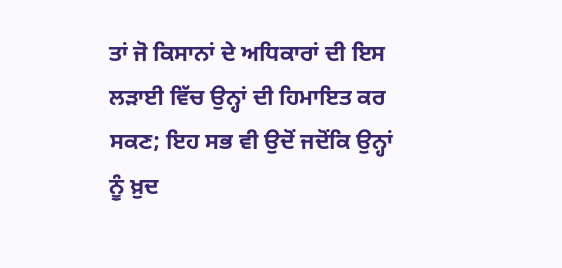ਤਾਂ ਜੋ ਕਿਸਾਨਾਂ ਦੇ ਅਧਿਕਾਰਾਂ ਦੀ ਇਸ ਲੜਾਈ ਵਿੱਚ ਉਨ੍ਹਾਂ ਦੀ ਹਿਮਾਇਤ ਕਰ ਸਕਣ; ਇਹ ਸਭ ਵੀ ਉਦੋਂ ਜਦੋਂਕਿ ਉਨ੍ਹਾਂ ਨੂੰ ਖ਼ੁਦ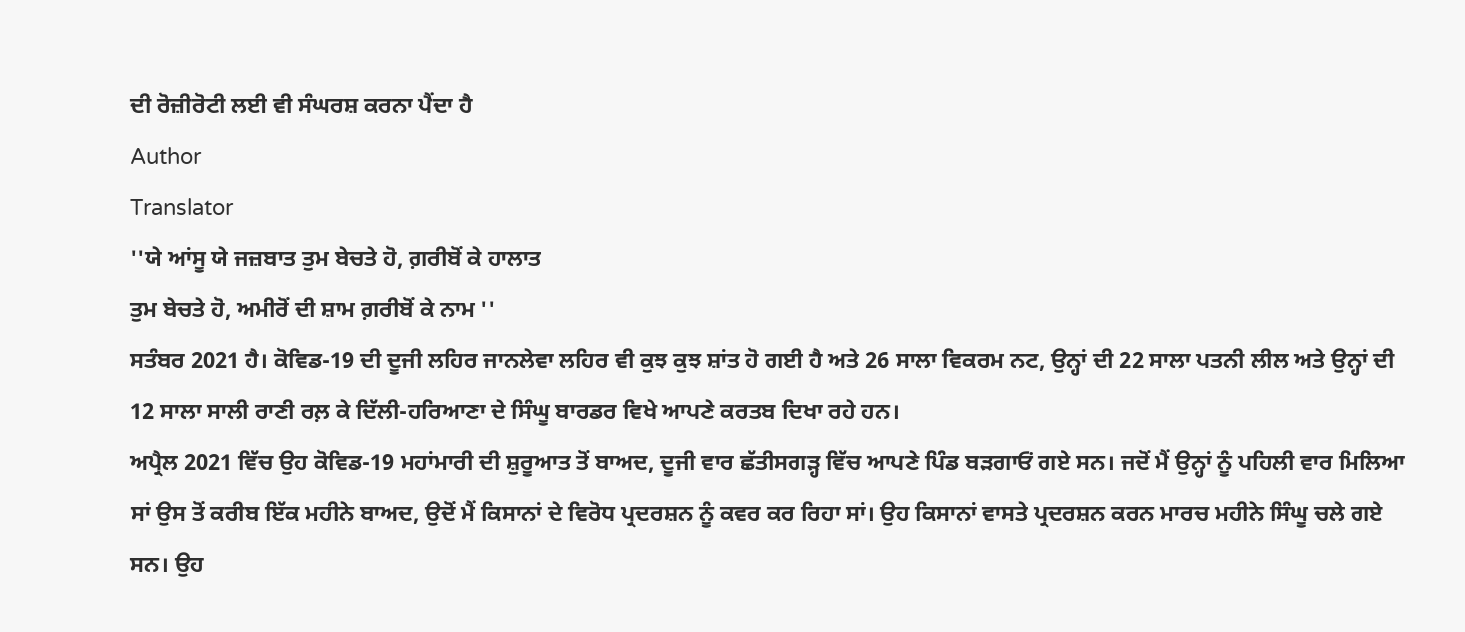ਦੀ ਰੋਜ਼ੀਰੋਟੀ ਲਈ ਵੀ ਸੰਘਰਸ਼ ਕਰਨਾ ਪੈਂਦਾ ਹੈ
Author
Translator
''ਯੇ ਆਂਸੂ ਯੇ ਜਜ਼ਬਾਤ ਤੁਮ ਬੇਚਤੇ ਹੋ, ਗ਼ਰੀਬੋਂ ਕੇ ਹਾਲਾਤ
ਤੁਮ ਬੇਚਤੇ ਹੋ, ਅਮੀਰੋਂ ਦੀ ਸ਼ਾਮ ਗ਼ਰੀਬੋਂ ਕੇ ਨਾਮ ''
ਸਤੰਬਰ 2021 ਹੈ। ਕੋਵਿਡ-19 ਦੀ ਦੂਜੀ ਲਹਿਰ ਜਾਨਲੇਵਾ ਲਹਿਰ ਵੀ ਕੁਝ ਕੁਝ ਸ਼ਾਂਤ ਹੋ ਗਈ ਹੈ ਅਤੇ 26 ਸਾਲਾ ਵਿਕਰਮ ਨਟ, ਉਨ੍ਹਾਂ ਦੀ 22 ਸਾਲਾ ਪਤਨੀ ਲੀਲ ਅਤੇ ਉਨ੍ਹਾਂ ਦੀ 12 ਸਾਲਾ ਸਾਲੀ ਰਾਣੀ ਰਲ਼ ਕੇ ਦਿੱਲੀ-ਹਰਿਆਣਾ ਦੇ ਸਿੰਘੂ ਬਾਰਡਰ ਵਿਖੇ ਆਪਣੇ ਕਰਤਬ ਦਿਖਾ ਰਹੇ ਹਨ।
ਅਪ੍ਰੈਲ 2021 ਵਿੱਚ ਉਹ ਕੋਵਿਡ-19 ਮਹਾਂਮਾਰੀ ਦੀ ਸ਼ੁਰੂਆਤ ਤੋਂ ਬਾਅਦ, ਦੂਜੀ ਵਾਰ ਛੱਤੀਸਗੜ੍ਹ ਵਿੱਚ ਆਪਣੇ ਪਿੰਡ ਬੜਗਾਓਂ ਗਏ ਸਨ। ਜਦੋਂ ਮੈਂ ਉਨ੍ਹਾਂ ਨੂੰ ਪਹਿਲੀ ਵਾਰ ਮਿਲਿਆ ਸਾਂ ਉਸ ਤੋਂ ਕਰੀਬ ਇੱਕ ਮਹੀਨੇ ਬਾਅਦ, ਉਦੋਂ ਮੈਂ ਕਿਸਾਨਾਂ ਦੇ ਵਿਰੋਧ ਪ੍ਰਦਰਸ਼ਨ ਨੂੰ ਕਵਰ ਕਰ ਰਿਹਾ ਸਾਂ। ਉਹ ਕਿਸਾਨਾਂ ਵਾਸਤੇ ਪ੍ਰਦਰਸ਼ਨ ਕਰਨ ਮਾਰਚ ਮਹੀਨੇ ਸਿੰਘੂ ਚਲੇ ਗਏ ਸਨ। ਉਹ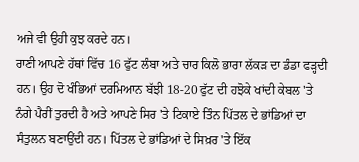ਅਜੇ ਵੀ ਉਹੀ ਕੁਝ ਕਰਦੇ ਹਨ।
ਰਾਣੀ ਆਪਣੇ ਹੱਥਾਂ ਵਿੱਚ 16 ਫੁੱਟ ਲੰਬਾ ਅਤੇ ਚਾਰ ਕਿਲੋ ਭਾਰਾ ਲੱਕੜ ਦਾ ਡੰਡਾ ਫੜ੍ਹਦੀ ਹਨ। ਉਹ ਦੋ ਖੰਭਿਆਂ ਦਰਮਿਆਨ ਬੱਝੀ 18-20 ਫੁੱਟ ਦੀ ਹਝੋਕੇ ਖਾਂਦੀ ਕੇਬਲ 'ਤੇ ਨੰਗੇ ਪੈਰੀਂ ਤੁਰਦੀ ਹੈ ਅਤੇ ਆਪਣੇ ਸਿਰ 'ਤੇ ਟਿਕਾਏ ਤਿੰਨ ਪਿੱਤਲ ਦੇ ਭਾਂਡਿਆਂ ਦਾ ਸੰਤੁਲਨ ਬਣਾਉਂਦੀ ਹਨ। ਪਿੱਤਲ ਦੇ ਭਾਂਡਿਆਂ ਦੇ ਸਿਖ਼ਰ 'ਤੇ ਇੱਕ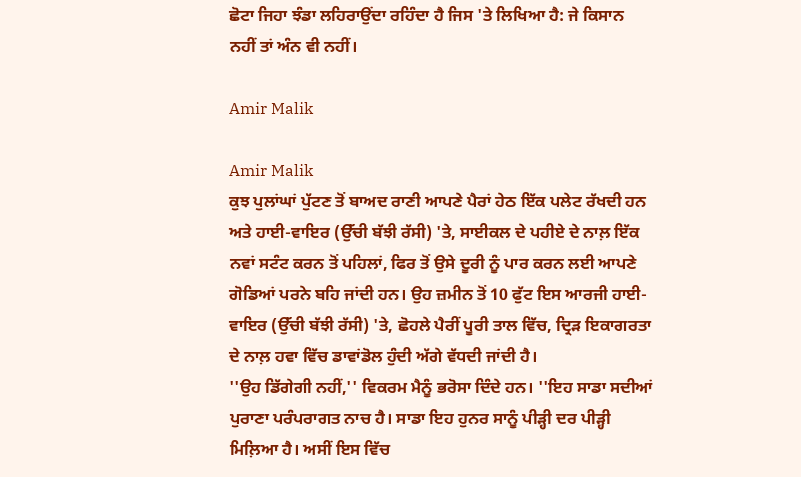ਛੋਟਾ ਜਿਹਾ ਝੰਡਾ ਲਹਿਰਾਉਂਦਾ ਰਹਿੰਦਾ ਹੈ ਜਿਸ 'ਤੇ ਲਿਖਿਆ ਹੈ: ਜੇ ਕਿਸਾਨ ਨਹੀਂ ਤਾਂ ਅੰਨ ਵੀ ਨਹੀਂ।

Amir Malik

Amir Malik
ਕੁਝ ਪੁਲਾਂਘਾਂ ਪੁੱਟਣ ਤੋਂ ਬਾਅਦ ਰਾਣੀ ਆਪਣੇ ਪੈਰਾਂ ਹੇਠ ਇੱਕ ਪਲੇਟ ਰੱਖਦੀ ਹਨ ਅਤੇ ਹਾਈ-ਵਾਇਰ (ਉੱਚੀ ਬੱਝੀ ਰੱਸੀ) 'ਤੇ, ਸਾਈਕਲ ਦੇ ਪਹੀਏ ਦੇ ਨਾਲ਼ ਇੱਕ ਨਵਾਂ ਸਟੰਟ ਕਰਨ ਤੋਂ ਪਹਿਲਾਂ, ਫਿਰ ਤੋਂ ਉਸੇ ਦੂਰੀ ਨੂੰ ਪਾਰ ਕਰਨ ਲਈ ਆਪਣੇ ਗੋਡਿਆਂ ਪਰਨੇ ਬਹਿ ਜਾਂਦੀ ਹਨ। ਉਹ ਜ਼ਮੀਨ ਤੋਂ 10 ਫੁੱਟ ਇਸ ਆਰਜੀ ਹਾਈ-ਵਾਇਰ (ਉੱਚੀ ਬੱਝੀ ਰੱਸੀ) 'ਤੇ, ਛੋਹਲੇ ਪੈਰੀਂ ਪੂਰੀ ਤਾਲ ਵਿੱਚ, ਦ੍ਰਿੜ ਇਕਾਗਰਤਾ ਦੇ ਨਾਲ਼ ਹਵਾ ਵਿੱਚ ਡਾਵਾਂਡੋਲ ਹੁੰਦੀ ਅੱਗੇ ਵੱਧਦੀ ਜਾਂਦੀ ਹੈ।
''ਉਹ ਡਿੱਗੇਗੀ ਨਹੀਂ,'' ਵਿਕਰਮ ਮੈਨੂੰ ਭਰੋਸਾ ਦਿੰਦੇ ਹਨ। ''ਇਹ ਸਾਡਾ ਸਦੀਆਂ ਪੁਰਾਣਾ ਪਰੰਪਰਾਗਤ ਨਾਚ ਹੈ। ਸਾਡਾ ਇਹ ਹੁਨਰ ਸਾਨੂੰ ਪੀੜ੍ਹੀ ਦਰ ਪੀੜ੍ਹੀ ਮਿਲ਼ਿਆ ਹੈ। ਅਸੀਂ ਇਸ ਵਿੱਚ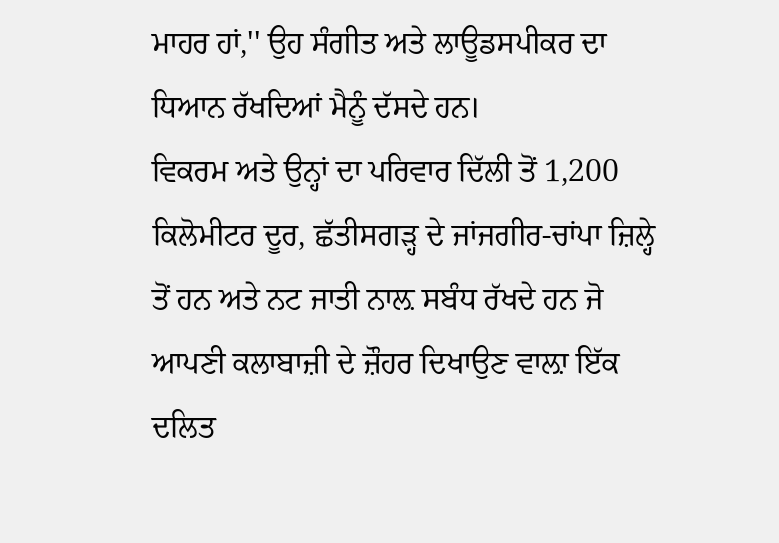ਮਾਹਰ ਹਾਂ,'' ਉਹ ਸੰਗੀਤ ਅਤੇ ਲਾਊਡਸਪੀਕਰ ਦਾ ਧਿਆਨ ਰੱਖਦਿਆਂ ਮੈਨੂੰ ਦੱਸਦੇ ਹਨ।
ਵਿਕਰਮ ਅਤੇ ਉਨ੍ਹਾਂ ਦਾ ਪਰਿਵਾਰ ਦਿੱਲੀ ਤੋਂ 1,200 ਕਿਲੋਮੀਟਰ ਦੂਰ, ਛੱਤੀਸਗੜ੍ਹ ਦੇ ਜਾਂਜਗੀਰ-ਚਾਂਪਾ ਜ਼ਿਲ੍ਹੇ ਤੋਂ ਹਨ ਅਤੇ ਨਟ ਜਾਤੀ ਨਾਲ਼ ਸਬੰਧ ਰੱਖਦੇ ਹਨ ਜੋ ਆਪਣੀ ਕਲਾਬਾਜ਼ੀ ਦੇ ਜ਼ੌਹਰ ਦਿਖਾਉਣ ਵਾਲ਼ਾ ਇੱਕ ਦਲਿਤ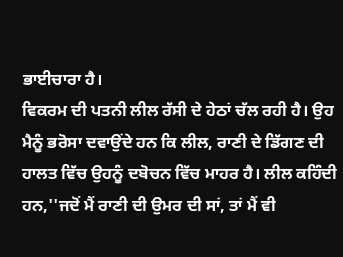ਭਾਈਚਾਰਾ ਹੈ।
ਵਿਕਰਮ ਦੀ ਪਤਨੀ ਲੀਲ ਰੱਸੀ ਦੇ ਹੇਠਾਂ ਚੱਲ ਰਹੀ ਹੈ। ਉਹ ਮੈਨੂੰ ਭਰੋਸਾ ਦਵਾਉਂਦੇ ਹਨ ਕਿ ਲੀਲ, ਰਾਣੀ ਦੇ ਡਿੱਗਣ ਦੀ ਹਾਲਤ ਵਿੱਚ ਉਹਨੂੰ ਦਬੋਚਨ ਵਿੱਚ ਮਾਹਰ ਹੈ। ਲੀਲ ਕਹਿੰਦੀ ਹਨ,''ਜਦੋਂ ਮੈਂ ਰਾਣੀ ਦੀ ਉਮਰ ਦੀ ਸਾਂ, ਤਾਂ ਮੈਂ ਵੀ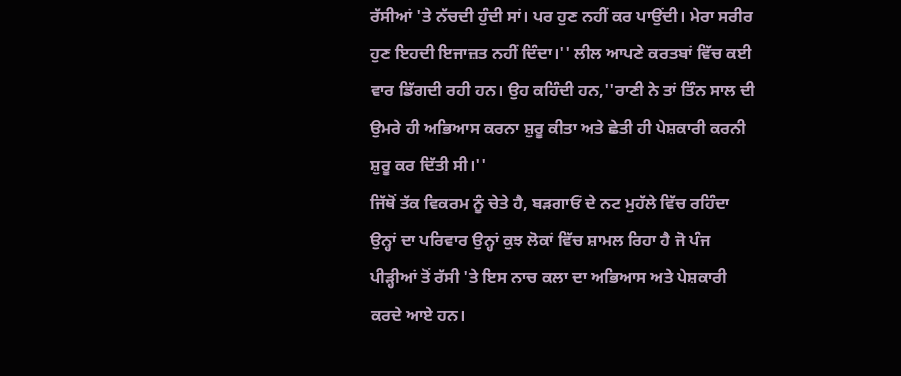ਰੱਸੀਆਂ 'ਤੇ ਨੱਚਦੀ ਹੁੰਦੀ ਸਾਂ। ਪਰ ਹੁਣ ਨਹੀਂ ਕਰ ਪਾਉਂਦੀ। ਮੇਰਾ ਸਰੀਰ ਹੁਣ ਇਹਦੀ ਇਜਾਜ਼ਤ ਨਹੀਂ ਦਿੰਦਾ।'' ਲੀਲ ਆਪਣੇ ਕਰਤਬਾਂ ਵਿੱਚ ਕਈ ਵਾਰ ਡਿੱਗਦੀ ਰਹੀ ਹਨ। ਉਹ ਕਹਿੰਦੀ ਹਨ,''ਰਾਣੀ ਨੇ ਤਾਂ ਤਿੰਨ ਸਾਲ ਦੀ ਉਮਰੇ ਹੀ ਅਭਿਆਸ ਕਰਨਾ ਸ਼ੁਰੂ ਕੀਤਾ ਅਤੇ ਛੇਤੀ ਹੀ ਪੇਸ਼ਕਾਰੀ ਕਰਨੀ ਸ਼ੁਰੂ ਕਰ ਦਿੱਤੀ ਸੀ।''
ਜਿੱਥੋਂ ਤੱਕ ਵਿਕਰਮ ਨੂੰ ਚੇਤੇ ਹੈ, ਬੜਗਾਓਂ ਦੇ ਨਟ ਮੁਹੱਲੇ ਵਿੱਚ ਰਹਿੰਦਾ ਉਨ੍ਹਾਂ ਦਾ ਪਰਿਵਾਰ ਉਨ੍ਹਾਂ ਕੁਝ ਲੋਕਾਂ ਵਿੱਚ ਸ਼ਾਮਲ ਰਿਹਾ ਹੈ ਜੋ ਪੰਜ ਪੀੜ੍ਹੀਆਂ ਤੋਂ ਰੱਸੀ 'ਤੇ ਇਸ ਨਾਚ ਕਲਾ ਦਾ ਅਭਿਆਸ ਅਤੇ ਪੇਸ਼ਕਾਰੀ ਕਰਦੇ ਆਏ ਹਨ।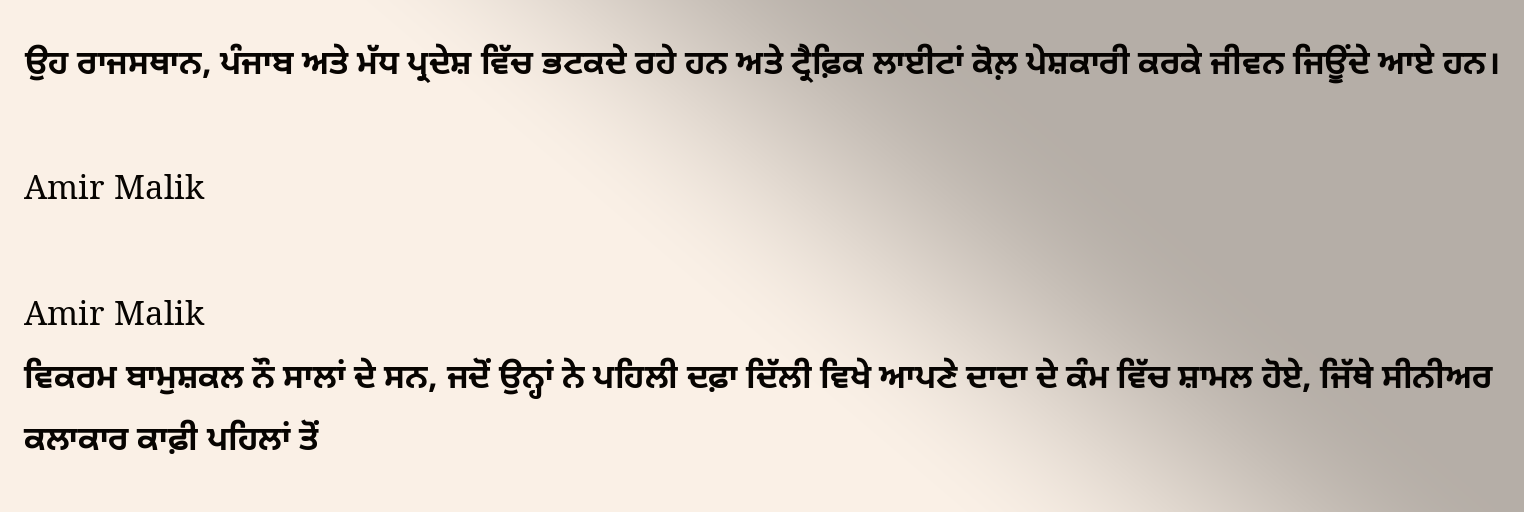ਉਹ ਰਾਜਸਥਾਨ, ਪੰਜਾਬ ਅਤੇ ਮੱਧ ਪ੍ਰਦੇਸ਼ ਵਿੱਚ ਭਟਕਦੇ ਰਹੇ ਹਨ ਅਤੇ ਟ੍ਰੈਫ਼ਿਕ ਲਾਈਟਾਂ ਕੋਲ਼ ਪੇਸ਼ਕਾਰੀ ਕਰਕੇ ਜੀਵਨ ਜਿਊਂਦੇ ਆਏ ਹਨ।

Amir Malik

Amir Malik
ਵਿਕਰਮ ਬਾਮੁਸ਼ਕਲ ਨੌ ਸਾਲਾਂ ਦੇ ਸਨ, ਜਦੋਂ ਉਨ੍ਹਾਂ ਨੇ ਪਹਿਲੀ ਦਫ਼ਾ ਦਿੱਲੀ ਵਿਖੇ ਆਪਣੇ ਦਾਦਾ ਦੇ ਕੰਮ ਵਿੱਚ ਸ਼ਾਮਲ ਹੋਏ, ਜਿੱਥੇ ਸੀਨੀਅਰ ਕਲਾਕਾਰ ਕਾਫ਼ੀ ਪਹਿਲਾਂ ਤੋਂ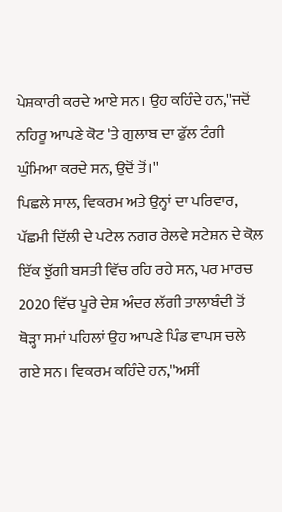ਪੇਸ਼ਕਾਰੀ ਕਰਦੇ ਆਏ ਸਨ। ਉਹ ਕਹਿੰਦੇ ਹਨ,''ਜਦੋਂ ਨਹਿਰੂ ਆਪਣੇ ਕੋਟ 'ਤੇ ਗੁਲਾਬ ਦਾ ਫੁੱਲ ਟੰਗੀ ਘੁੰਮਿਆ ਕਰਦੇ ਸਨ, ਉਦੋਂ ਤੋਂ।''
ਪਿਛਲੇ ਸਾਲ, ਵਿਕਰਮ ਅਤੇ ਉਨ੍ਹਾਂ ਦਾ ਪਰਿਵਾਰ, ਪੱਛਮੀ ਦਿੱਲੀ ਦੇ ਪਟੇਲ ਨਗਰ ਰੇਲਵੇ ਸਟੇਸ਼ਨ ਦੇ ਕੋਲ਼ ਇੱਕ ਝੁੱਗੀ ਬਸਤੀ ਵਿੱਚ ਰਹਿ ਰਹੇ ਸਨ, ਪਰ ਮਾਰਚ 2020 ਵਿੱਚ ਪੂਰੇ ਦੇਸ਼ ਅੰਦਰ ਲੱਗੀ ਤਾਲਾਬੰਦੀ ਤੋਂ ਥੋੜ੍ਹਾ ਸਮਾਂ ਪਹਿਲਾਂ ਉਹ ਆਪਣੇ ਪਿੰਡ ਵਾਪਸ ਚਲੇ ਗਏ ਸਨ। ਵਿਕਰਮ ਕਹਿੰਦੇ ਹਨ,''ਅਸੀਂ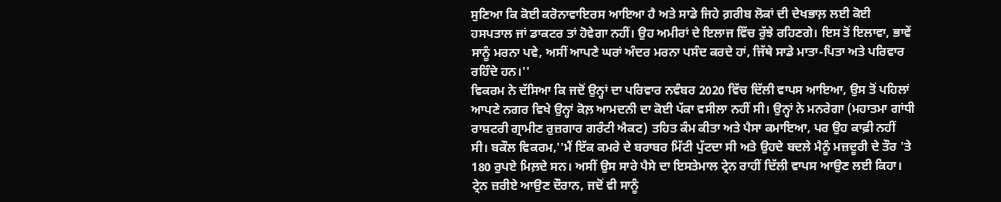ਸੁਣਿਆ ਕਿ ਕੋਈ ਕਰੋਨਾਵਾਇਰਸ ਆਇਆ ਹੈ ਅਤੇ ਸਾਡੇ ਜਿਹੇ ਗ਼ਰੀਬ ਲੋਕਾਂ ਦੀ ਦੇਖਭਾਲ਼ ਲਈ ਕੋਈ ਹਸਪਤਾਲ ਜਾਂ ਡਾਕਟਰ ਤਾਂ ਹੋਵੇਗਾ ਨਹੀਂ। ਉਹ ਅਮੀਰਾਂ ਦੇ ਇਲਾਜ ਵਿੱਚ ਰੁੱਝੇ ਰਹਿਣਗੇ। ਇਸ ਤੋਂ ਇਲਾਵਾ, ਭਾਵੇਂ ਸਾਨੂੰ ਮਰਨਾ ਪਵੇ, ਅਸੀਂ ਆਪਣੇ ਘਰਾਂ ਅੰਦਰ ਮਰਨਾ ਪਸੰਦ ਕਰਦੇ ਹਾਂ, ਜਿੱਥੇ ਸਾਡੇ ਮਾਤਾ-ਪਿਤਾ ਅਤੇ ਪਰਿਵਾਰ ਰਹਿੰਦੇ ਹਨ।''
ਵਿਕਰਮ ਨੇ ਦੱਸਿਆ ਕਿ ਜਦੋਂ ਉਨ੍ਹਾਂ ਦਾ ਪਰਿਵਾਰ ਨਵੰਬਰ 2020 ਵਿੱਚ ਦਿੱਲੀ ਵਾਪਸ ਆਇਆ, ਉਸ ਤੋਂ ਪਹਿਲਾਂ ਆਪਣੇ ਨਗਰ ਵਿਖੇ ਉਨ੍ਹਾਂ ਕੋਲ਼ ਆਮਦਨੀ ਦਾ ਕੋਈ ਪੱਕਾ ਵਸੀਲਾ ਨਹੀਂ ਸੀ। ਉਨ੍ਹਾਂ ਨੇ ਮਨਰੇਗਾ (ਮਹਾਤਮਾ ਗਾਂਧੀ ਰਾਸ਼ਟਰੀ ਗ੍ਰਾਮੀਣ ਰੁਜ਼ਗਾਰ ਗਰੰਟੀ ਐਕਟ) ਤਹਿਤ ਕੰਮ ਕੀਤਾ ਅਤੇ ਪੈਸਾ ਕਮਾਇਆ, ਪਰ ਉਹ ਕਾਫ਼ੀ ਨਹੀਂ ਸੀ। ਬਕੌਲ ਵਿਕਰਮ,''ਮੈਂ ਇੱਕ ਕਮਰੇ ਦੇ ਬਰਾਬਰ ਮਿੱਟੀ ਪੁੱਟਦਾ ਸੀ ਅਤੇ ਉਹਦੇ ਬਦਲੇ ਮੈਨੂੰ ਮਜ਼ਦੂਰੀ ਦੇ ਤੌਰ 'ਤੇ 180 ਰੁਪਏ ਮਿਲ਼ਦੇ ਸਨ। ਅਸੀਂ ਉਸ ਸਾਰੇ ਪੈਸੇ ਦਾ ਇਸਤੇਮਾਲ ਟ੍ਰੇਨ ਰਾਹੀਂ ਦਿੱਲੀ ਵਾਪਸ ਆਉਣ ਲਈ ਕਿਹਾ। ਟ੍ਰੇਨ ਜ਼ਰੀਏ ਆਉਣ ਦੌਰਾਨ, ਜਦੋਂ ਵੀ ਸਾਨੂੰ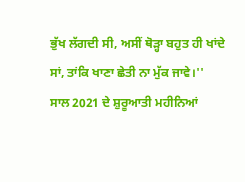ਭੁੱਖ ਲੱਗਦੀ ਸੀ, ਅਸੀਂ ਥੋੜ੍ਹਾ ਬਹੁਤ ਹੀ ਖਾਂਦੇ ਸਾਂ, ਤਾਂਕਿ ਖਾਣਾ ਛੇਤੀ ਨਾ ਮੁੱਕ ਜਾਵੇ।''
ਸਾਲ 2021 ਦੇ ਸ਼ੁਰੂਆਤੀ ਮਹੀਨਿਆਂ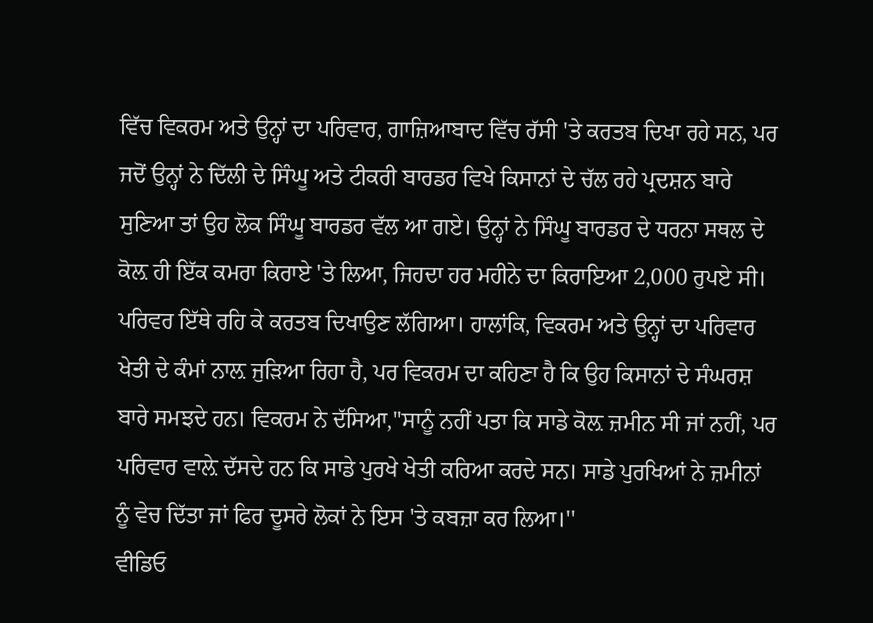ਵਿੱਚ ਵਿਕਰਮ ਅਤੇ ਉਨ੍ਹਾਂ ਦਾ ਪਰਿਵਾਰ, ਗਾਜ਼ਿਆਬਾਦ ਵਿੱਚ ਰੱਸੀ 'ਤੇ ਕਰਤਬ ਦਿਖਾ ਰਹੇ ਸਨ, ਪਰ ਜਦੋਂ ਉਨ੍ਹਾਂ ਨੇ ਦਿੱਲੀ ਦੇ ਸਿੰਘੂ ਅਤੇ ਟੀਕਰੀ ਬਾਰਡਰ ਵਿਖੇ ਕਿਸਾਨਾਂ ਦੇ ਚੱਲ ਰਹੇ ਪ੍ਰਦਸ਼ਨ ਬਾਰੇ ਸੁਣਿਆ ਤਾਂ ਉਹ ਲੋਕ ਸਿੰਘੂ ਬਾਰਡਰ ਵੱਲ ਆ ਗਏ। ਉਨ੍ਹਾਂ ਨੇ ਸਿੰਘੂ ਬਾਰਡਰ ਦੇ ਧਰਨਾ ਸਥਲ ਦੇ ਕੋਲ਼ ਹੀ ਇੱਕ ਕਮਰਾ ਕਿਰਾਏ 'ਤੇ ਲਿਆ, ਜਿਹਦਾ ਹਰ ਮਹੀਨੇ ਦਾ ਕਿਰਾਇਆ 2,000 ਰੁਪਏ ਸੀ। ਪਰਿਵਰ ਇੱਥੇ ਰਹਿ ਕੇ ਕਰਤਬ ਦਿਖਾਉਣ ਲੱਗਿਆ। ਹਾਲਾਂਕਿ, ਵਿਕਰਮ ਅਤੇ ਉਨ੍ਹਾਂ ਦਾ ਪਰਿਵਾਰ ਖੇਤੀ ਦੇ ਕੰਮਾਂ ਨਾਲ਼ ਜੁੜਿਆ ਰਿਹਾ ਹੈ, ਪਰ ਵਿਕਰਮ ਦਾ ਕਹਿਣਾ ਹੈ ਕਿ ਉਹ ਕਿਸਾਨਾਂ ਦੇ ਸੰਘਰਸ਼ ਬਾਰੇ ਸਮਝਦੇ ਹਨ। ਵਿਕਰਮ ਨੇ ਦੱਸਿਆ,''ਸਾਨੂੰ ਨਹੀਂ ਪਤਾ ਕਿ ਸਾਡੇ ਕੋਲ਼ ਜ਼ਮੀਨ ਸੀ ਜਾਂ ਨਹੀਂ, ਪਰ ਪਰਿਵਾਰ ਵਾਲ਼ੇ ਦੱਸਦੇ ਹਨ ਕਿ ਸਾਡੇ ਪੁਰਖੇ ਖੇਤੀ ਕਰਿਆ ਕਰਦੇ ਸਨ। ਸਾਡੇ ਪੁਰਖਿਆਂ ਨੇ ਜ਼ਮੀਨਾਂ ਨੂੰ ਵੇਚ ਦਿੱਤਾ ਜਾਂ ਫਿਰ ਦੂਸਰੇ ਲੋਕਾਂ ਨੇ ਇਸ 'ਤੇ ਕਬਜ਼ਾ ਕਰ ਲਿਆ।''
ਵੀਡਿਓ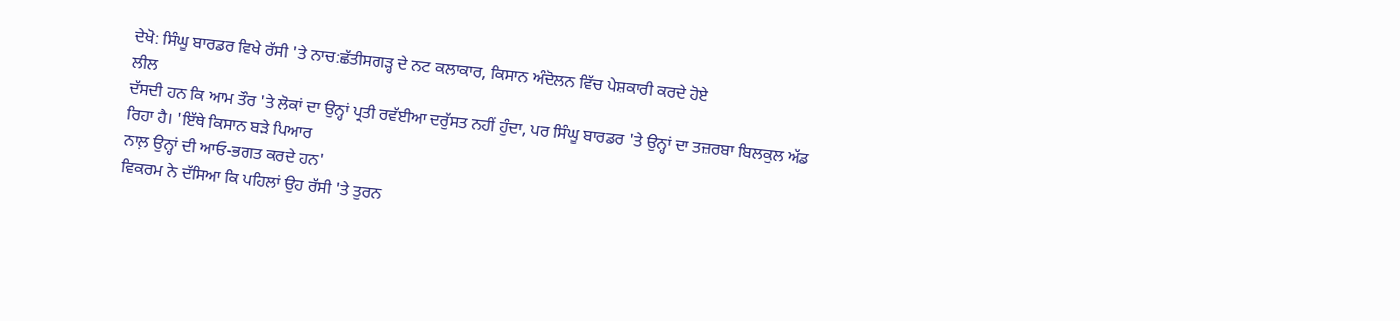ਦੇਖੋ: ਸਿੰਘੂ ਬਾਰਡਰ ਵਿਖੇ ਰੱਸੀ 'ਤੇ ਨਾਚ:ਛੱਤੀਸਗੜ੍ਹ ਦੇ ਨਟ ਕਲਾਕਾਰ, ਕਿਸਾਨ ਅੰਦੋਲਨ ਵਿੱਚ ਪੇਸ਼ਕਾਰੀ ਕਰਦੇ ਹੋਏ
ਲੀਲ
ਦੱਸਦੀ ਹਨ ਕਿ ਆਮ ਤੌਰ 'ਤੇ ਲੋਕਾਂ ਦਾ ਉਨ੍ਹਾਂ ਪ੍ਰਤੀ ਰਵੱਈਆ ਦਰੁੱਸਤ ਨਹੀਂ ਹੁੰਦਾ, ਪਰ ਸਿੰਘੂ ਬਾਰਡਰ 'ਤੇ ਉਨ੍ਹਾਂ ਦਾ ਤਜ਼ਰਬਾ ਬਿਲਕੁਲ ਅੱਡ ਰਿਹਾ ਹੈ। 'ਇੱਥੇ ਕਿਸਾਨ ਬੜੇ ਪਿਆਰ
ਨਾਲ਼ ਉਨ੍ਹਾਂ ਦੀ ਆਓ-ਭਗਤ ਕਰਦੇ ਹਨ'
ਵਿਕਰਮ ਨੇ ਦੱਸਿਆ ਕਿ ਪਹਿਲਾਂ ਉਹ ਰੱਸੀ 'ਤੇ ਤੁਰਨ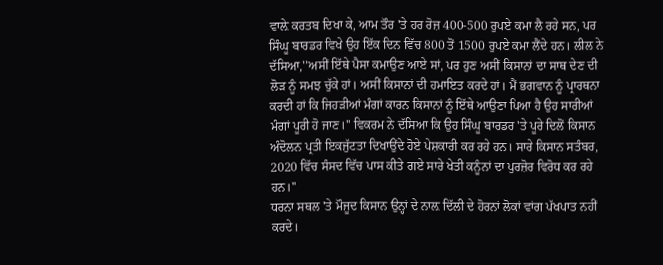ਵਾਲ਼ੇ ਕਰਤਬ ਦਿਖਾ ਕੇ, ਆਮ ਤੌਰ 'ਤੇ ਹਰ ਰੋਜ਼ 400-500 ਰੁਪਏ ਕਮਾ ਲੈ ਰਹੇ ਸਨ, ਪਰ ਸਿੰਘੂ ਬਾਰਡਰ ਵਿਖੇ ਉਹ ਇੱਕ ਦਿਨ ਵਿੱਚ 800 ਤੋਂ 1500 ਰੁਪਏ ਕਮਾ ਲੈਂਦੇ ਹਨ। ਲੀਲ ਨੇ ਦੱਸਿਆ,''ਅਸੀਂ ਇੱਥੇ ਪੈਸਾ ਕਮਾਉਣ ਆਏ ਸਾਂ, ਪਰ ਹੁਣ ਅਸੀਂ ਕਿਸਾਨਾਂ ਦਾ ਸਾਥ ਦੇਣ ਦੀ ਲੋੜ ਨੂੰ ਸਮਝ ਚੁੱਕੇ ਹਾਂ। ਅਸੀਂ ਕਿਸਾਨਾਂ ਦੀ ਹਮਾਇਤ ਕਰਦੇ ਹਾਂ। ਮੈਂ ਭਗਵਾਨ ਨੂੰ ਪ੍ਰਾਰਥਨਾ ਕਰਦੀ ਹਾਂ ਕਿ ਜਿਹੜੀਆਂ ਮੰਗਾਂ ਕਾਰਨ ਕਿਸਾਨਾਂ ਨੂੰ ਇੱਥੇ ਆਉਣਾ ਪਿਆ ਹੈ ਉਹ ਸਾਰੀਆਂ ਮੰਗਾਂ ਪੂਰੀ ਹੋ ਜਾਣ।'' ਵਿਕਰਮ ਨੇ ਦੱਸਿਆ ਕਿ ਉਹ ਸਿੰਘੂ ਬਾਰਡਰ 'ਤੇ ਪੂਰੇ ਦਿਲੋਂ ਕਿਸਾਨ ਅੰਦੋਲਨ ਪ੍ਰਤੀ ਇਕਜੁੱਟਤਾ ਦਿਖਾਉਂਦੇ ਹੋਏ ਪੇਸ਼ਕਾਰੀ ਕਰ ਰਹੇ ਹਨ। ਸਾਰੇ ਕਿਸਾਨ ਸਤੰਬਰ, 2020 ਵਿੱਚ ਸੰਸਦ ਵਿੱਚ ਪਾਸ ਕੀਤੇ ਗਏ ਸਾਰੇ ਖੇਤੀ ਕਨੂੰਨਾਂ ਦਾ ਪੁਰਜ਼ੋਰ ਵਿਰੋਧ ਕਰ ਰਹੇ ਹਨ।''
ਧਰਨਾ ਸਥਲ 'ਤੇ ਮੌਜੂਦ ਕਿਸਾਨ ਉਨ੍ਹਾਂ ਦੇ ਨਾਲ਼ ਦਿੱਲੀ ਦੇ ਹੋਰਨਾਂ ਲੋਕਾਂ ਵਾਂਗ ਪੱਖਪਾਤ ਨਹੀਂ ਕਰਦੇ।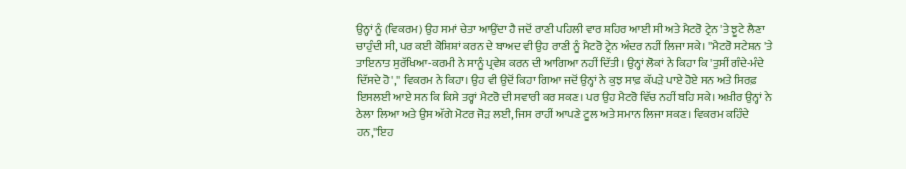ਉਨ੍ਹਾਂ ਨੂੰ (ਵਿਕਰਮ) ਉਹ ਸਮਾਂ ਚੇਤਾ ਆਉਂਦਾ ਹੈ ਜਦੋਂ ਰਾਣੀ ਪਹਿਲੀ ਵਾਰ ਸ਼ਹਿਰ ਆਈ ਸੀ ਅਤੇ ਮੈਟਰੋ ਟ੍ਰੇਨ 'ਤੇ ਝੂਟੇ ਲੈਣਾ ਚਾਹੁੰਦੀ ਸੀ, ਪਰ ਕਈ ਕੋਸ਼ਿਸ਼ਾਂ ਕਰਨ ਦੇ ਬਾਅਦ ਵੀ ਉਹ ਰਾਣੀ ਨੂੰ ਮੈਟਰੋ ਟ੍ਰੇਨ ਅੰਦਰ ਨਹੀਂ ਲਿਜਾ ਸਕੇ। ''ਮੈਟਰੋ ਸਟੇਸ਼ਨ 'ਤੇ ਤਾਇਨਾਤ ਸੁਰੱਖਿਆ-ਕਰਮੀ ਨੇ ਸਾਨੂੰ ਪ੍ਰਵੇਸ਼ ਕਰਨ ਦੀ ਆਗਿਆ ਨਹੀਂ ਦਿੱਤੀ। ਉਨ੍ਹਾਂ ਲੋਕਾਂ ਨੇ ਕਿਹਾ ਕਿ 'ਤੁਸੀਂ ਗੰਦੇ-ਮੰਦੇ ਦਿੱਸਦੇ ਹੋ','' ਵਿਕਰਮ ਨੇ ਕਿਹਾ। ਉਹ ਵੀ ਉਦੋਂ ਕਿਹਾ ਗਿਆ ਜਦੋਂ ਉਨ੍ਹਾਂ ਨੇ ਕੁਝ ਸਾਫ਼ ਕੱਪੜੇ ਪਾਏ ਹੋਏ ਸਨ ਅਤੇ ਸਿਰਫ਼ ਇਸਲਈ ਆਏ ਸਨ ਕਿ ਕਿਸੇ ਤਰ੍ਹਾਂ ਮੈਟਰੋ ਦੀ ਸਵਾਰੀ ਕਰ ਸਕਣ। ਪਰ ਉਹ ਮੈਟਰੋ ਵਿੱਚ ਨਹੀਂ ਬਹਿ ਸਕੇ। ਅਖ਼ੀਰ ਉਨ੍ਹਾਂ ਨੇ ਠੇਲਾ ਲਿਆ ਅਤੇ ਉਸ ਅੱਗੇ ਮੋਟਰ ਜੋੜ ਲਈ, ਜਿਸ ਰਾਹੀਂ ਆਪਣੇ ਟੂਲ ਅਤੇ ਸਮਾਨ ਲਿਜਾ ਸਕਣ। ਵਿਕਰਮ ਕਹਿੰਦੇ ਹਨ,''ਇਹ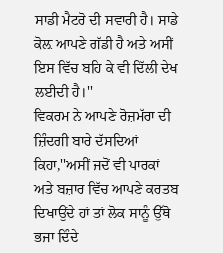ਸਾਡੀ ਮੈਟਰੋ ਦੀ ਸਵਾਰੀ ਹੈ। ਸਾਡੇ ਕੋਲ਼ ਆਪਣੇ ਗੱਡੀ ਹੈ ਅਤੇ ਅਸੀਂ ਇਸ ਵਿੱਚ ਬਹਿ ਕੇ ਵੀ ਦਿੱਲੀ ਦੇਖ ਲਈਦੀ ਹੈ।''
ਵਿਕਰਮ ਨੇ ਆਪਣੇ ਰੋਜ਼ਮੱਰਾ ਦੀ ਜ਼ਿੰਦਗੀ ਬਾਰੇ ਦੱਸਦਿਆਂ ਕਿਹਾ,''ਅਸੀਂ ਜਦੋਂ ਵੀ ਪਾਰਕਾਂ ਅਤੇ ਬਜ਼ਾਰ ਵਿੱਚ ਆਪਣੇ ਕਰਤਬ ਦਿਖਾਉਂਦੇ ਹਾਂ ਤਾਂ ਲੋਕ ਸਾਨੂੰ ਉੱਥੋ ਭਜਾ ਦਿੰਦੇ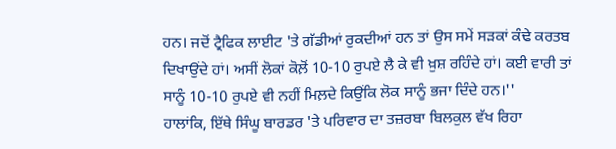ਹਨ। ਜਦੋਂ ਟ੍ਰੈਫਿਕ ਲਾਈਟ 'ਤੇ ਗੱਡੀਆਂ ਰੁਕਦੀਆਂ ਹਨ ਤਾਂ ਉਸ ਸਮੇਂ ਸੜਕਾਂ ਕੰਢੇ ਕਰਤਬ ਦਿਖਾਉਂਦੇ ਹਾਂ। ਅਸੀਂ ਲੋਕਾਂ ਕੋਲ਼ੋਂ 10-10 ਰੁਪਏ ਲੈ ਕੇ ਵੀ ਖ਼ੁਸ਼ ਰਹਿੰਦੇ ਹਾਂ। ਕਈ ਵਾਰੀ ਤਾਂ ਸਾਨੂੰ 10-10 ਰੁਪਏ ਵੀ ਨਹੀਂ ਮਿਲ਼ਦੇ ਕਿਉਂਕਿ ਲੋਕ ਸਾਨੂੰ ਭਜਾ ਦਿੰਦੇ ਹਨ।''
ਹਾਲਾਂਕਿ, ਇੱਥੇ ਸਿੰਘੂ ਬਾਰਡਰ 'ਤੇ ਪਰਿਵਾਰ ਦਾ ਤਜ਼ਰਬਾ ਬਿਲਕੁਲ ਵੱਖ ਰਿਹਾ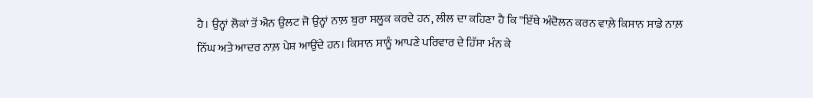ਹੈ। ਉਨ੍ਹਾਂ ਲੋਕਾਂ ਤੋਂ ਐਨ ਉਲਟ ਜੋ ਉਨ੍ਹਾਂ ਨਾਲ਼ ਬੁਰਾ ਸਲੂਕ ਕਰਦੇ ਹਨ, ਲੀਲ ਦਾ ਕਹਿਣਾ ਹੈ ਕਿ ''ਇੱਥੇ ਅੰਦੋਲਨ ਕਰਨ ਵਾਲ਼ੇ ਕਿਸਾਨ ਸਾਡੇ ਨਾਲ਼ ਨਿੱਘ ਅਤੇ ਆਦਰ ਨਾਲ਼ ਪੇਸ਼ ਆਉਂਦੇ ਹਨ। ਕਿਸਾਨ ਸਾਨੂੰ ਆਪਣੇ ਪਰਿਵਾਰ ਦੇ ਹਿੱਸਾ ਮੰਨ ਕੇ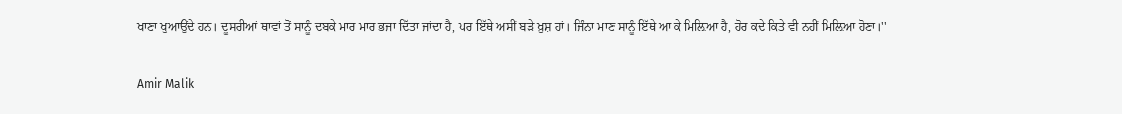ਖਾਣਾ ਖੁਆਉਂਦੇ ਹਨ। ਦੂਸਰੀਆਂ ਥਾਵਾਂ ਤੋਂ ਸਾਨੂੰ ਦਬਕੇ ਮਾਰ ਮਾਰ ਭਜਾ ਦਿੱਤਾ ਜਾਂਦਾ ਹੈ, ਪਰ ਇੱਥੇ ਅਸੀਂ ਬੜੇ ਖ਼ੁਸ਼ ਹਾਂ। ਜਿੰਨਾ ਮਾਣ ਸਾਨੂੰ ਇੱਥੇ ਆ ਕੇ ਮਿਲ਼ਿਆ ਹੈ, ਹੋਰ ਕਦੇ ਕਿਤੇ ਵੀ ਨਹੀਂ ਮਿਲ਼ਿਆ ਹੋਣਾ।''

Amir Malik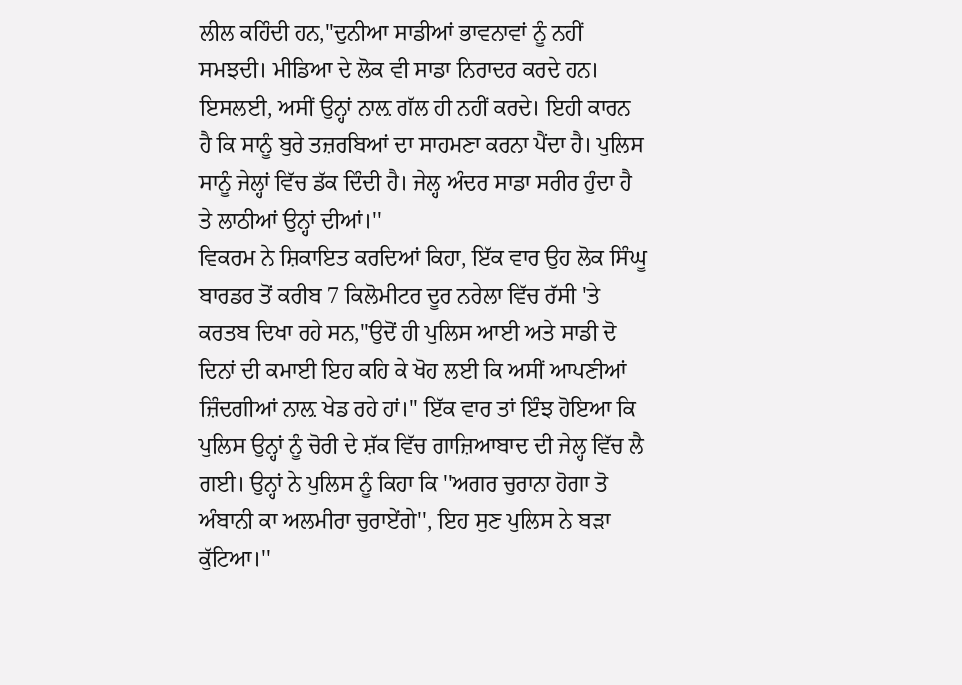ਲੀਲ ਕਹਿੰਦੀ ਹਨ,''ਦੁਨੀਆ ਸਾਡੀਆਂ ਭਾਵਨਾਵਾਂ ਨੂੰ ਨਹੀਂ ਸਮਝਦੀ। ਮੀਡਿਆ ਦੇ ਲੋਕ ਵੀ ਸਾਡਾ ਨਿਰਾਦਰ ਕਰਦੇ ਹਨ। ਇਸਲਈ, ਅਸੀਂ ਉਨ੍ਹਾਂ ਨਾਲ਼ ਗੱਲ ਹੀ ਨਹੀਂ ਕਰਦੇ। ਇਹੀ ਕਾਰਨ ਹੈ ਕਿ ਸਾਨੂੰ ਬੁਰੇ ਤਜ਼ਰਬਿਆਂ ਦਾ ਸਾਹਮਣਾ ਕਰਨਾ ਪੈਂਦਾ ਹੈ। ਪੁਲਿਸ ਸਾਨੂੰ ਜੇਲ੍ਹਾਂ ਵਿੱਚ ਡੱਕ ਦਿੰਦੀ ਹੈ। ਜੇਲ੍ਹ ਅੰਦਰ ਸਾਡਾ ਸਰੀਰ ਹੁੰਦਾ ਹੈ ਤੇ ਲਾਠੀਆਂ ਉਨ੍ਹਾਂ ਦੀਆਂ।''
ਵਿਕਰਮ ਨੇ ਸ਼ਿਕਾਇਤ ਕਰਦਿਆਂ ਕਿਹਾ, ਇੱਕ ਵਾਰ ਉਹ ਲੋਕ ਸਿੰਘੂ ਬਾਰਡਰ ਤੋਂ ਕਰੀਬ 7 ਕਿਲੋਮੀਟਰ ਦੂਰ ਨਰੇਲਾ ਵਿੱਚ ਰੱਸੀ 'ਤੇ ਕਰਤਬ ਦਿਖਾ ਰਹੇ ਸਨ,''ਉਦੋਂ ਹੀ ਪੁਲਿਸ ਆਈ ਅਤੇ ਸਾਡੀ ਦੋ ਦਿਨਾਂ ਦੀ ਕਮਾਈ ਇਹ ਕਹਿ ਕੇ ਖੋਹ ਲਈ ਕਿ ਅਸੀਂ ਆਪਣੀਆਂ ਜ਼ਿੰਦਗੀਆਂ ਨਾਲ਼ ਖੇਡ ਰਹੇ ਹਾਂ।'' ਇੱਕ ਵਾਰ ਤਾਂ ਇੰਝ ਹੋਇਆ ਕਿ ਪੁਲਿਸ ਉਨ੍ਹਾਂ ਨੂੰ ਚੋਰੀ ਦੇ ਸ਼ੱਕ ਵਿੱਚ ਗਾਜ਼ਿਆਬਾਦ ਦੀ ਜੇਲ੍ਹ ਵਿੱਚ ਲੈ ਗਈ। ਉਨ੍ਹਾਂ ਨੇ ਪੁਲਿਸ ਨੂੰ ਕਿਹਾ ਕਿ ''ਅਗਰ ਚੁਰਾਨਾ ਹੋਗਾ ਤੋ ਅੰਬਾਨੀ ਕਾ ਅਲਮੀਰਾ ਚੁਰਾਏਂਗੇ'', ਇਹ ਸੁਣ ਪੁਲਿਸ ਨੇ ਬੜਾ ਕੁੱਟਿਆ।''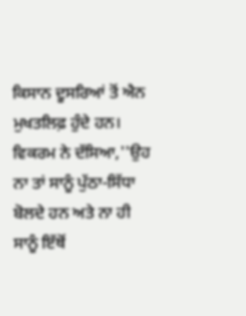ਕਿਸਾਨ ਦੂਸਰਿਆਂ ਤੋਂ ਐਨ ਮੁਖਤਲਿਫ਼ ਹੁੰਦੇ ਹਨ। ਵਿਕਰਮ ਨੇ ਦੱਸਿਆ,''ਉਹ ਨਾ ਤਾਂ ਸਾਨੂੰ ਪੁੱਠਾ-ਸਿੱਧਾ ਬੋਲਦੇ ਹਨ ਅਤੇ ਨਾ ਹੀ ਸਾਨੂੰ ਇੱਥੋਂ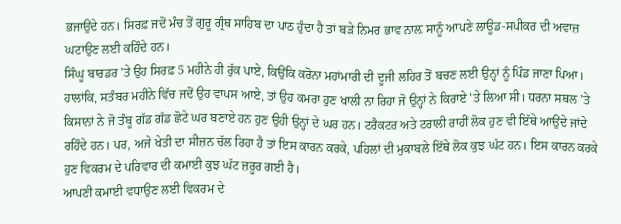ਭਜਾਉਂਦੇ ਹਨ। ਸਿਰਫ਼ ਜਦੋਂ ਮੰਚ ਤੋਂ ਗੁਰੂ ਗ੍ਰੰਥ ਸਾਹਿਬ ਦਾ ਪਾਠ ਹੁੰਦਾ ਹੈ ਤਾਂ ਬੜੇ ਨਿਮਰ ਭਾਵ ਨਾਲ਼ ਸਾਨੂੰ ਆਪਣੇ ਲਾਊਡ-ਸਪੀਕਰ ਦੀ ਅਵਾਜ਼ ਘਟਾਉਣ ਲਈ ਕਹਿੰਦੇ ਹਨ।
ਸਿੰਘੂ ਬਾਰਡਰ 'ਤੇ ਉਹ ਸਿਰਫ਼ 5 ਮਹੀਨੇ ਹੀ ਰੁੱਕ ਪਾਏ, ਕਿਉਂਕਿ ਕਰੋਨਾ ਮਹਾਂਮਾਰੀ ਦੀ ਦੂਜੀ ਲਹਿਰ ਤੋਂ ਬਚਣ ਲਈ ਉਨ੍ਹਾਂ ਨੂੰ ਪਿੰਡ ਜਾਣਾ ਪਿਆ। ਹਾਲਾਂਕਿ, ਸਤੰਬਰ ਮਹੀਨੇ ਵਿੱਚ ਜਦੋਂ ਉਹ ਵਾਪਸ ਆਏ, ਤਾਂ ਉਹ ਕਮਰਾ ਹੁਣ ਖਾਲੀ ਨਾ ਰਿਹਾ ਜੋ ਉਨ੍ਹਾਂ ਨੇ ਕਿਰਾਏ 'ਤੇ ਲਿਆ ਸੀ। ਧਰਨਾ ਸਥਲ 'ਤੇ ਕਿਸਾਨਾਂ ਨੇ ਜੋ ਤੰਬੂ ਗੱਡ ਗੱਡ ਛੋਟੇ ਘਰ ਬਣਾਏ ਹਨ ਹੁਣ ਉਹੀ ਉਨ੍ਹਾਂ ਦੇ ਘਰ ਹਨ। ਟਰੈਕਟਰ ਅਤੇ ਟਰਾਲੀ ਰਾਹੀਂ ਲੋਕ ਹੁਣ ਵੀ ਇੱਥੇ ਆਉਂਦੇ ਜਾਂਦੇ ਰਹਿੰਦੇ ਹਨ। ਪਰ, ਅਜੇ ਖੇਤੀ ਦਾ ਸੀਜ਼ਨ ਚੱਲ ਰਿਹਾ ਹੈ ਤਾਂ ਇਸ ਕਾਰਨ ਕਰਕੇ, ਪਹਿਲਾਂ ਦੀ ਮੁਕਾਬਲੇ ਇੱਥੇ ਲੋਕ ਕੁਝ ਘੱਟ ਹਨ। ਇਸ ਕਾਰਨ ਕਰਕੇ ਹੁਣ ਵਿਕਰਮ ਦੇ ਪਰਿਵਾਰ ਦੀ ਕਮਾਈ ਕੁਝ ਘੱਟ ਜ਼ਰੂਰ ਗਈ ਹੈ।
ਆਪਣੀ ਕਮਾਈ ਵਧਾਉਣ ਲਈ ਵਿਕਰਮ ਦੇ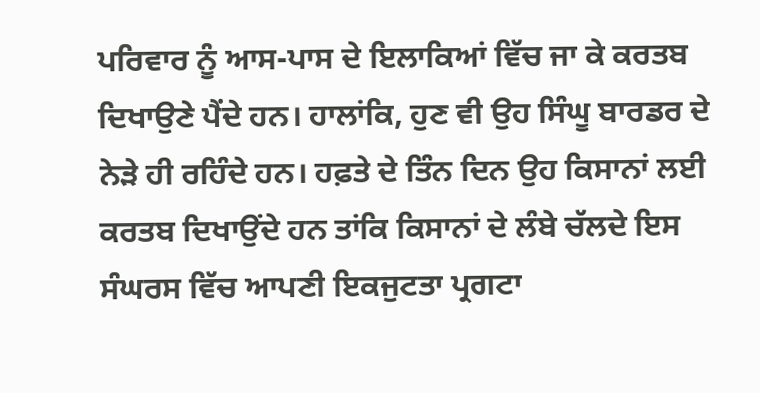ਪਰਿਵਾਰ ਨੂੰ ਆਸ-ਪਾਸ ਦੇ ਇਲਾਕਿਆਂ ਵਿੱਚ ਜਾ ਕੇ ਕਰਤਬ ਦਿਖਾਉਣੇ ਪੈਂਦੇ ਹਨ। ਹਾਲਾਂਕਿ, ਹੁਣ ਵੀ ਉਹ ਸਿੰਘੂ ਬਾਰਡਰ ਦੇ ਨੇੜੇ ਹੀ ਰਹਿੰਦੇ ਹਨ। ਹਫ਼ਤੇ ਦੇ ਤਿੰਨ ਦਿਨ ਉਹ ਕਿਸਾਨਾਂ ਲਈ ਕਰਤਬ ਦਿਖਾਉਂਦੇ ਹਨ ਤਾਂਕਿ ਕਿਸਾਨਾਂ ਦੇ ਲੰਬੇ ਚੱਲਦੇ ਇਸ ਸੰਘਰਸ ਵਿੱਚ ਆਪਣੀ ਇਕਜੁਟਤਾ ਪ੍ਰਗਟਾ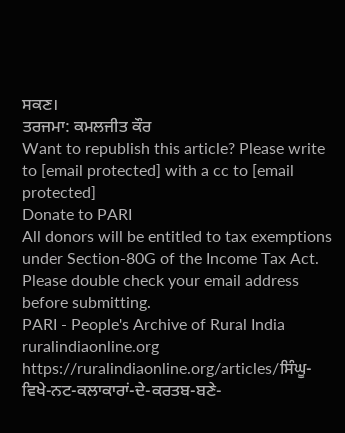ਸਕਣ।
ਤਰਜਮਾ: ਕਮਲਜੀਤ ਕੌਰ
Want to republish this article? Please write to [email protected] with a cc to [email protected]
Donate to PARI
All donors will be entitled to tax exemptions under Section-80G of the Income Tax Act. Please double check your email address before submitting.
PARI - People's Archive of Rural India
ruralindiaonline.org
https://ruralindiaonline.org/articles/ਸਿੰਘੂ-ਵਿਖੇ-ਨਟ-ਕਲਾਕਾਰਾਂ-ਦੇ-ਕਰਤਬ-ਬਣੇ-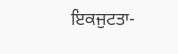ਇਕਜੁਟਤਾ-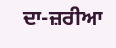ਦਾ-ਜ਼ਰੀਆ